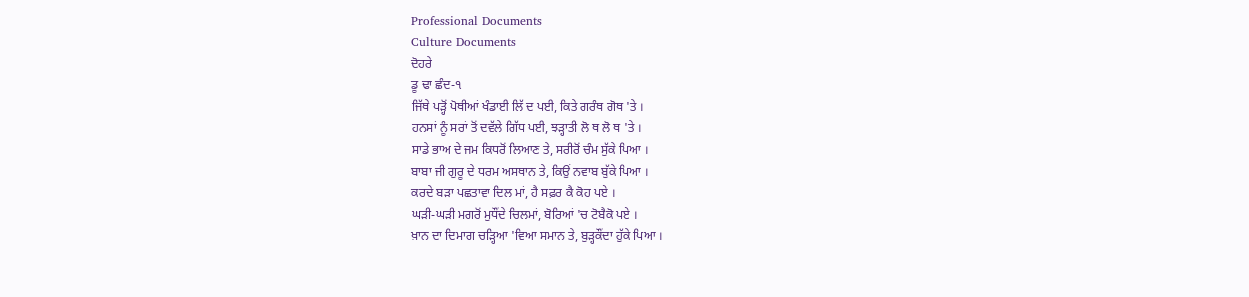Professional Documents
Culture Documents
ਦੋਹਰੇ
ਡੂ ਢਾ ਛੰਦ-੧
ਜਿੱਥੇ ਪੜ੍ਹੋਂ ਪੋਥੀਆਂ ਖੰਡਾਈ ਲਿੱ ਦ ਪਈ, ਕਿਤੇ ਗਰੰਥ ਗੋਥ 'ਤੇ ।
ਹਨਸਾਂ ਨੂੰ ਸਰਾਂ ਤੋਂ ਦਵੱਲੇ ਗਿੱਧ ਪਈ, ਝੜ੍ਹਾਤੀ ਲੋ ਥ ਲੋ ਥ 'ਤੇ ।
ਸਾਡੇ ਭਾਅ ਦੇ ਜਮ ਕਿਧਰੋਂ ਲਿਆਣ ਤੇ, ਸਰੀਰੋਂ ਚੰਮ ਸੁੱਕੇ ਪਿਆ ।
ਬਾਬਾ ਜੀ ਗੁਰੂ ਦੇ ਧਰਮ ਅਸਥਾਨ ਤੇ, ਕਿਉਂ ਨਵਾਬ ਬੁੱਕੇ ਪਿਆ ।
ਕਰਦੇ ਬੜਾ ਪਛਤਾਵਾ ਦਿਲ ਮਾਂ, ਹੈ ਸਫ਼ਰ ਕੈ ਕੋਹ ਪਏ ।
ਘੜੀ-ਘੜੀ ਮਗਰੋਂ ਮੁਧੌਂਦੇ ਚਿਲਮਾਂ, ਬੋਰਿਆਂ 'ਚ ਟੋਬੈਕੋ ਪਏ ।
ਖ਼ਾਨ ਦਾ ਦਿਮਾਗ ਚੜ੍ਹਿਆ 'ਵਿਆ ਸਮਾਨ ਤੇ, ਬੁੜ੍ਹਕੌਂਦਾ ਹੁੱਕੇ ਪਿਆ ।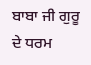ਬਾਬਾ ਜੀ ਗੁਰੂ ਦੇ ਧਰਮ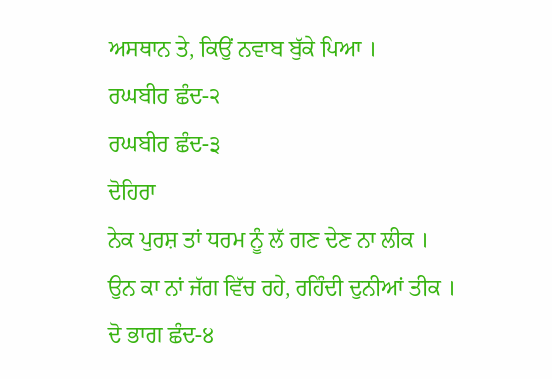ਅਸਥਾਨ ਤੇ, ਕਿਉਂ ਨਵਾਬ ਬੁੱਕੇ ਪਿਆ ।
ਰਘਬੀਰ ਛੰਦ-੨
ਰਘਬੀਰ ਛੰਦ-੩
ਦੋਹਿਰਾ
ਨੇਕ ਪੁਰਸ਼ ਤਾਂ ਧਰਮ ਨੂੰ ਲੱ ਗਣ ਦੇਣ ਨਾ ਲੀਕ ।
ਉਨ ਕਾ ਨਾਂ ਜੱਗ ਵਿੱਚ ਰਹੇ, ਰਹਿੰਦੀ ਦੁਨੀਆਂ ਤੀਕ ।
ਦੋ ਭਾਗ ਛੰਦ-੪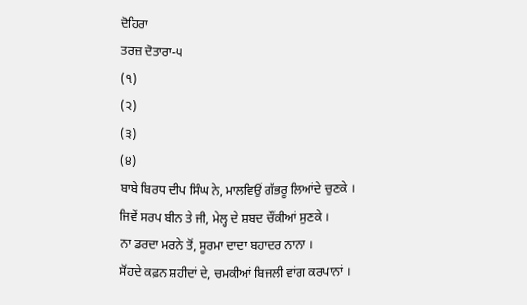ਦੋਹਿਰਾ
ਤਰਜ਼ ਦੋਤਾਰਾ-੫
(੧)
(੨)
(੩)
(੪)
ਬਾਬੇ ਬਿਰਧ ਦੀਪ ਸਿੰਘ ਨੇ, ਮਾਲਵਿਉਂ ਗੱਭਰੂ ਲਿਆਂਦੇ ਚੁਣਕੇ ।
ਜਿਵੇਂ ਸਰਪ ਬੀਨ ਤੇ ਜੀ, ਮੇਲ੍ਹ ਦੇ ਸ਼ਬਦ ਚੌਂਕੀਆਂ ਸੁਣਕੇ ।
ਨਾ ਡਰਦਾ ਮਰਨੇ ਤੋਂ, ਸੂਰਮਾ ਦਾਦਾ ਬਹਾਦਰ ਨਾਨਾ ।
ਸੋਂਹਦੇ ਕਫ਼ਨ ਸ਼ਹੀਦਾਂ ਦੇ, ਚਮਕੀਆਂ ਬਿਜਲੀ ਵਾਂਗ ਕਰਪਾਨਾਂ ।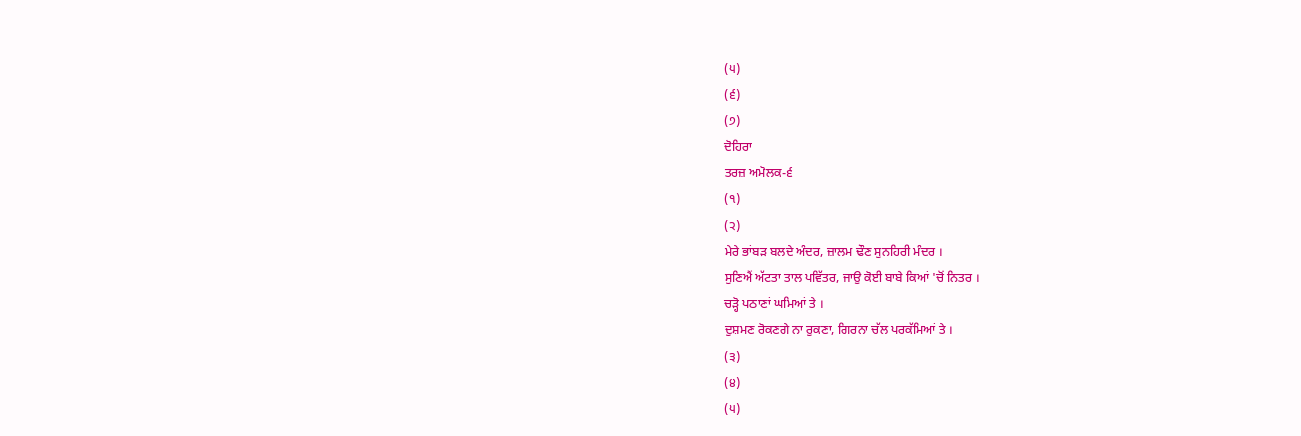(੫)
(੬)
(੭)
ਦੋਹਿਰਾ
ਤਰਜ਼ ਅਮੋਲਕ-੬
(੧)
(੨)
ਮੇਰੇ ਭਾਂਬੜ ਬਲਦੇ ਅੰਦਰ, ਜ਼ਾਲਮ ਢੌਣ ਸੁਨਹਿਰੀ ਮੰਦਰ ।
ਸੁਣਿਐਂ ਅੱਟਤਾ ਤਾਲ ਪਵਿੱਤਰ, ਜਾਉ ਕੋਈ ਬਾਬੇ ਕਿਆਂ 'ਚੋਂ ਨਿਤਰ ।
ਚੜ੍ਹੋ ਪਠਾਣਾਂ ਘਮਿਆਂ ਤੇ ।
ਦੁਸ਼ਮਣ ਰੋਕਣਗੇ ਨਾ ਰੁਕਣਾ, ਗਿਰਨਾ ਚੱਲ ਪਰਕੱਮਿਆਂ ਤੇ ।
(੩)
(੪)
(੫)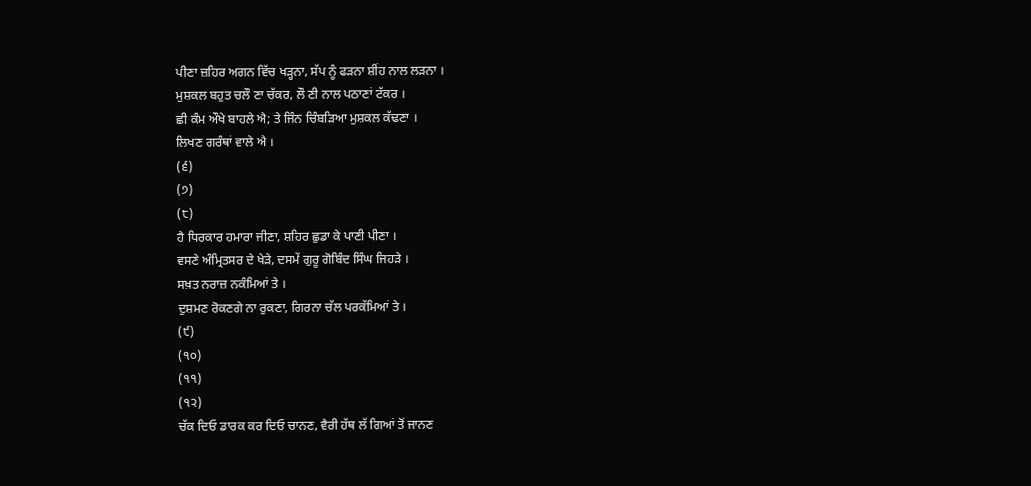ਪੀਣਾ ਜ਼ਹਿਰ ਅਗਨ ਵਿੱਚ ਖੜ੍ਹਨਾ, ਸੱਪ ਨੂੰ ਫੜਨਾ ਸ਼ੀਂਹ ਨਾਲ ਲੜਨਾ ।
ਮੁਸ਼ਕਲ ਬਹੁਤ ਚਲੌ ਣਾ ਚੱਕਰ, ਲੌ ਣੀ ਨਾਲ ਪਠਾਣਾਂ ਟੱਕਰ ।
ਛੀ ਕੰਮ ਔਖੇ ਬਾਹਲੇ ਐ; ਤੇ ਜਿੰਨ ਚਿੰਬੜਿਆ ਮੁਸ਼ਕਲ ਕੱਢਣਾ ।
ਲਿਖਣ ਗਰੰਥਾਂ ਵਾਲੇ ਐ ।
(੬)
(੭)
(੮)
ਹੈ ਧਿਰਕਾਰ ਹਮਾਰਾ ਜੀਣਾ, ਸ਼ਹਿਰ ਛੁਡਾ ਕੇ ਪਾਣੀ ਪੀਣਾ ।
ਵਸਣੇ ਅੰਮ੍ਰਿਤਸਰ ਦੇ ਖੇੜੇ, ਦਸਮੇਂ ਗੁਰੂ ਗੋਬਿੰਦ ਸਿੰਘ ਜਿਹੜੇ ।
ਸਖ਼ਤ ਨਰਾਜ਼ ਨਕੰਮਿਆਂ ਤੇ ।
ਦੁਸ਼ਮਣ ਰੋਕਣਗੇ ਨਾ ਰੁਕਣਾ, ਗਿਰਨਾ ਚੱਲ ਪਰਕੱਮਿਆਂ ਤੇ ।
(੯)
(੧੦)
(੧੧)
(੧੨)
ਚੱਕ ਦਿਓ ਡਾਰਕ ਕਰ ਦਿਓ ਚਾਨਣ, ਵੈਰੀ ਹੱਥ ਲੱ ਗਿਆਂ ਤੋਂ ਜਾਨਣ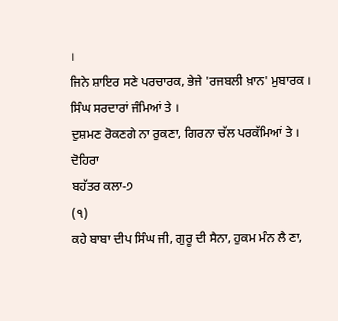।
ਜਿਨੇ ਸ਼ਾਇਰ ਸਣੇ ਪਰਚਾਰਕ, ਭੇਜੇ 'ਰਜਬਲੀ ਖ਼ਾਨ' ਮੁਬਾਰਕ ।
ਸਿੰਘ ਸਰਦਾਰਾਂ ਜੰਮਿਆਂ ਤੇ ।
ਦੁਸ਼ਮਣ ਰੋਕਣਗੇ ਨਾ ਰੁਕਣਾ, ਗਿਰਨਾ ਚੱਲ ਪਰਕੱਮਿਆਂ ਤੇ ।
ਦੋਹਿਰਾ
ਬਹੱਤਰ ਕਲਾ-੭
(੧)
ਕਹੇ ਬਾਬਾ ਦੀਪ ਸਿੰਘ ਜੀ, ਗੁਰੂ ਦੀ ਸੈਨਾ, ਹੁਕਮ ਮੰਨ ਲੈ ਣਾ,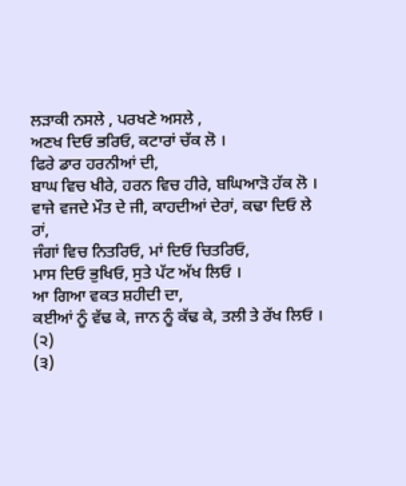ਲੜਾਕੀ ਨਸਲੇ , ਪਰਖਣੇ ਅਸਲੇ ,
ਅਣਖ ਦਿਓ ਭਰਿਓ, ਕਟਾਰਾਂ ਚੱਕ ਲੋ ।
ਫਿਰੇ ਡਾਰ ਹਰਨੀਆਂ ਦੀ,
ਬਾਘ ਵਿਚ ਖੀਰੇ, ਹਰਨ ਵਿਚ ਹੀਰੇ, ਬਘਿਆੜੋ ਹੱਕ ਲੋ ।
ਵਾਜੇ ਵਜਦੇ ਮੌਤ ਦੇ ਜੀ, ਕਾਹਦੀਆਂ ਦੇਰਾਂ, ਕਢਾ ਦਿਓ ਲੇ ਰਾਂ,
ਜੰਗਾਂ ਵਿਚ ਨਿਤਰਿਓ, ਮਾਂ ਦਿਓ ਚਿਤਰਿਓ,
ਮਾਸ ਦਿਓ ਭੁਖਿਓ, ਸੁਤੇ ਪੱਟ ਅੱਖ ਲਿਓ ।
ਆ ਗਿਆ ਵਕਤ ਸ਼ਹੀਦੀ ਦਾ,
ਕਈਆਂ ਨੂੰ ਵੱਢ ਕੇ, ਜਾਨ ਨੂੰ ਕੱਢ ਕੇ, ਤਲੀ ਤੇ ਰੱਖ ਲਿਓ ।
(੨)
(੩)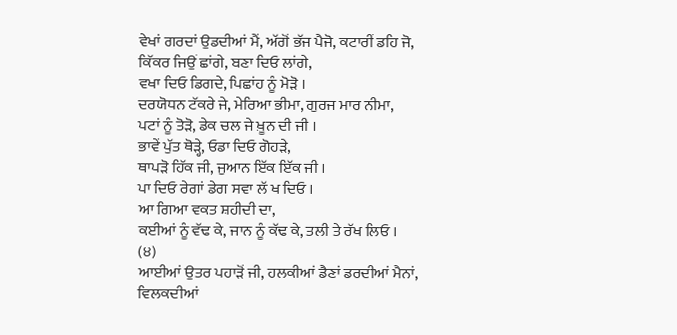ਵੇਖਾਂ ਗਰਦਾਂ ਉਡਦੀਆਂ ਮੈਂ, ਅੱਗੋਂ ਭੱਜ ਪੈਜੋ, ਕਟਾਰੀਂ ਡਹਿ ਜੋ,
ਕਿੱਕਰ ਜਿਉਂ ਛਾਂਗੇ, ਬਣਾ ਦਿਓ ਲਾਂਗੇ,
ਵਖਾ ਦਿਓ ਡਿਗਦੇ, ਪਿਛਾਂਹ ਨੂੰ ਮੋੜੋ ।
ਦਰਯੋਧਨ ਟੱਕਰੇ ਜੇ, ਮੇਰਿਆ ਭੀਮਾ, ਗੁਰਜ ਮਾਰ ਨੀਮਾ,
ਪਟਾਂ ਨੂੰ ਤੋੜੋ, ਡੇਕ ਚਲ ਜੇ ਖ਼ੂਨ ਦੀ ਜੀ ।
ਭਾਵੇਂ ਪੁੱਤ ਥੋੜ੍ਹੇ, ਓਡਾ ਦਿਓ ਗੋਹੜੇ,
ਥਾਪੜੋ ਹਿੱਕ ਜੀ, ਜੁਆਨ ਇੱਕ ਇੱਕ ਜੀ ।
ਪਾ ਦਿਓ ਰੇਗਾਂ ਡੇਗ ਸਵਾ ਲੱ ਖ ਦਿਓ ।
ਆ ਗਿਆ ਵਕਤ ਸ਼ਹੀਦੀ ਦਾ,
ਕਈਆਂ ਨੂੰ ਵੱਢ ਕੇ, ਜਾਨ ਨੂੰ ਕੱਢ ਕੇ, ਤਲੀ ਤੇ ਰੱਖ ਲਿਓ ।
(੪)
ਆਈਆਂ ਉਤਰ ਪਹਾੜੋਂ ਜੀ, ਹਲਕੀਆਂ ਡੈਣਾਂ ਡਰਦੀਆਂ ਮੈਨਾਂ,
ਵਿਲਕਦੀਆਂ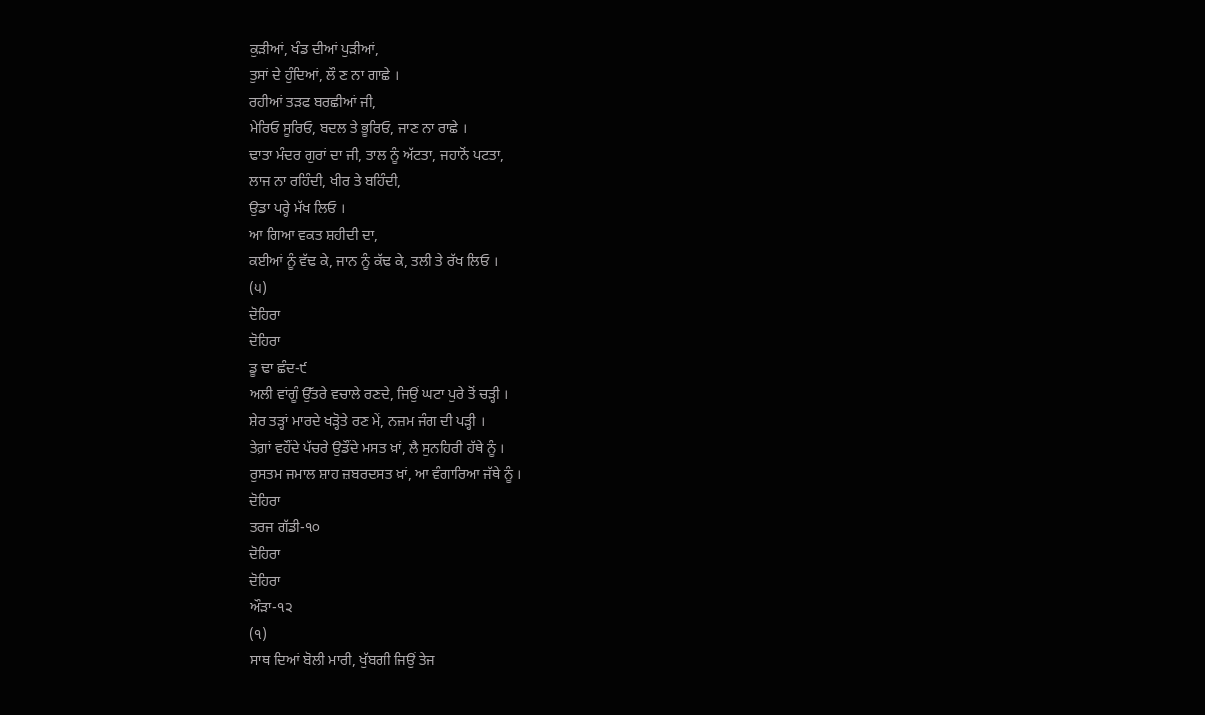ਕੁੜੀਆਂ, ਖੰਡ ਦੀਆਂ ਪੁੜੀਆਂ,
ਤੁਸਾਂ ਦੇ ਹੁੰਦਿਆਂ, ਲੌ ਣ ਨਾ ਗਾਛੇ ।
ਰਹੀਆਂ ਤੜਫ ਬਰਛੀਆਂ ਜੀ,
ਮੇਰਿਓ ਸੂਰਿਓ, ਬਦਲ ਤੇ ਭੂਰਿਓ, ਜਾਣ ਨਾ ਰਾਛੇ ।
ਢਾਤਾ ਮੰਦਰ ਗੁਰਾਂ ਦਾ ਜੀ, ਤਾਲ ਨੂੰ ਅੱਟਤਾ, ਜਹਾਨੋਂ ਪਟਤਾ,
ਲਾਜ ਨਾ ਰਹਿੰਦੀ, ਖੀਰ ਤੇ ਬਹਿੰਦੀ,
ਉਡਾ ਪਰ੍ਹੇ ਮੱਖ ਲਿਓ ।
ਆ ਗਿਆ ਵਕਤ ਸ਼ਹੀਦੀ ਦਾ,
ਕਈਆਂ ਨੂੰ ਵੱਢ ਕੇ, ਜਾਨ ਨੂੰ ਕੱਢ ਕੇ, ਤਲੀ ਤੇ ਰੱਖ ਲਿਓ ।
(੫)
ਦੋਹਿਰਾ
ਦੋਹਿਰਾ
ਡੂ ਢਾ ਛੰਦ-੯
ਅਲੀ ਵਾਂਗੂੰ ਉੱਤਰੇ ਵਚਾਲੇ ਰਣਦੇ, ਜਿਉਂ ਘਟਾ ਪੁਰੇ ਤੋਂ ਚੜ੍ਹੀ ।
ਸ਼ੇਰ ਤੜ੍ਹਾਂ ਮਾਰਦੇ ਖੜ੍ਹੋਤੇ ਰਣ ਮੇਂ, ਨਜ਼ਮ ਜੰਗ ਦੀ ਪੜ੍ਹੀ ।
ਤੇਗ਼ਾਂ ਵਹੌਂਦੇ ਪੱਚਰੇ ਉਡੌਂਦੇ ਮਸਤ ਖ਼ਾਂ, ਲੈ ਸੁਨਹਿਰੀ ਹੱਥੇ ਨੂੰ ।
ਰੁਸਤਮ ਜਮਾਲ ਸ਼ਾਹ ਜ਼ਬਰਦਸਤ ਖ਼ਾਂ, ਆ ਵੰਗਾਰਿਆ ਜੱਥੇ ਨੂੰ ।
ਦੋਹਿਰਾ
ਤਰਜ ਗੱਡੀ-੧੦
ਦੋਹਿਰਾ
ਦੋਹਿਰਾ
ਔੜਾ-੧੨
(੧)
ਸਾਥ ਦਿਆਂ ਬੋਲੀ ਮਾਰੀ, ਖੁੱਬਗੀ ਜਿਉਂ ਤੇਜ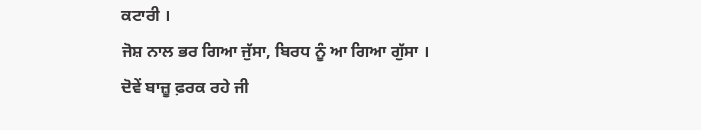ਕਟਾਰੀ ।
ਜੋਸ਼ ਨਾਲ ਭਰ ਗਿਆ ਜੁੱਸਾ, ਬਿਰਧ ਨੂੰ ਆ ਗਿਆ ਗੁੱਸਾ ।
ਦੋਵੇਂ ਬਾਜ਼ੂ ਫ਼ਰਕ ਰਹੇ ਜੀ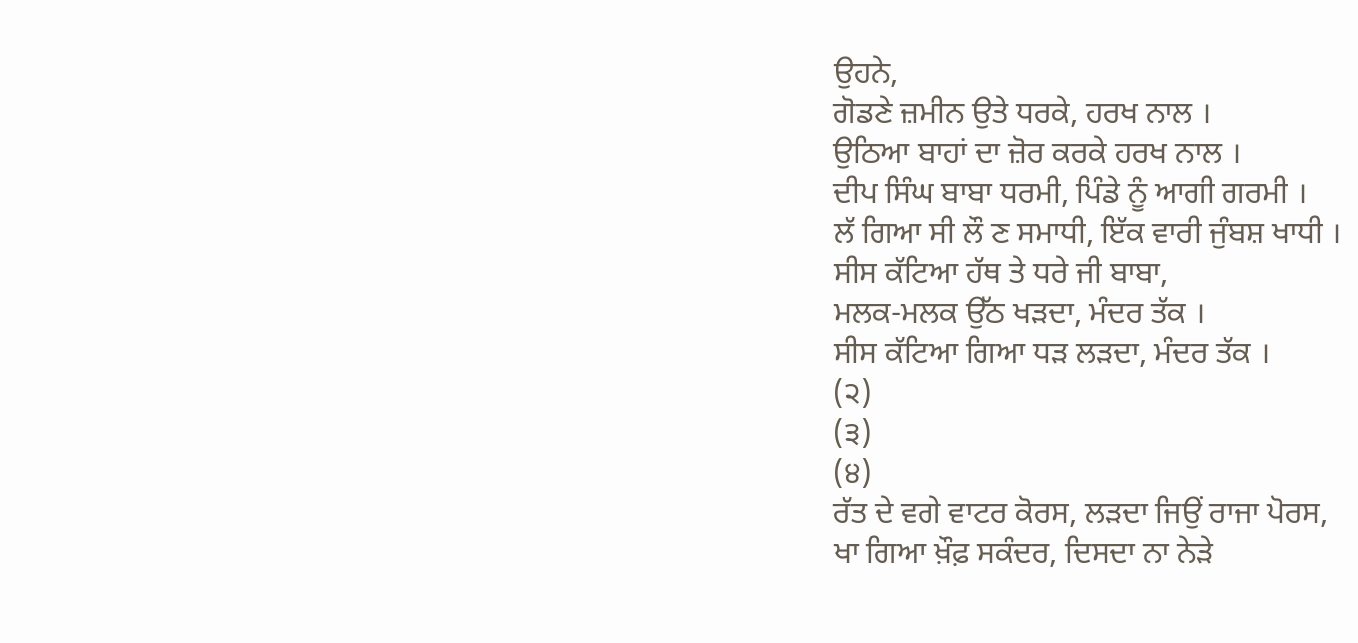ਉਹਨੇ,
ਗੋਡਣੇ ਜ਼ਮੀਨ ਉਤੇ ਧਰਕੇ, ਹਰਖ ਨਾਲ ।
ਉਠਿਆ ਬਾਹਾਂ ਦਾ ਜ਼ੋਰ ਕਰਕੇ ਹਰਖ ਨਾਲ ।
ਦੀਪ ਸਿੰਘ ਬਾਬਾ ਧਰਮੀ, ਪਿੰਡੇ ਨੂੰ ਆਗੀ ਗਰਮੀ ।
ਲੱ ਗਿਆ ਸੀ ਲੌ ਣ ਸਮਾਧੀ, ਇੱਕ ਵਾਰੀ ਜੁੰਬਸ਼ ਖਾਧੀ ।
ਸੀਸ ਕੱਟਿਆ ਹੱਥ ਤੇ ਧਰੇ ਜੀ ਬਾਬਾ,
ਮਲਕ-ਮਲਕ ਉੱਠ ਖੜਦਾ, ਮੰਦਰ ਤੱਕ ।
ਸੀਸ ਕੱਟਿਆ ਗਿਆ ਧੜ ਲੜਦਾ, ਮੰਦਰ ਤੱਕ ।
(੨)
(੩)
(੪)
ਰੱਤ ਦੇ ਵਗੇ ਵਾਟਰ ਕੋਰਸ, ਲੜਦਾ ਜਿਉਂ ਰਾਜਾ ਪੋਰਸ,
ਖਾ ਗਿਆ ਖ਼ੌਫ਼ ਸਕੰਦਰ, ਦਿਸਦਾ ਨਾ ਨੇੜੇ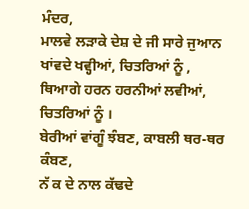ਮੰਦਰ,
ਮਾਲਵੇ ਲੜਾਕੇ ਦੇਸ਼ ਦੇ ਜੀ ਸਾਰੇ ਜੁਆਨ
ਖਾਂਵਦੇ ਖਵ੍ਹੀਆਂ, ਚਿਤਰਿਆਂ ਨੂੰ ,
ਥਿਆਗੇ ਹਰਨ ਹਰਨੀਆਂ ਲਵੀਆਂ, ਚਿਤਰਿਆਂ ਨੂੰ ।
ਬੇਰੀਆਂ ਵਾਂਗੂੰ ਝੰਬਣ, ਕਾਬਲੀ ਥਰ-ਥਰ ਕੰਬਣ,
ਨੱ ਕ ਦੇ ਨਾਲ ਕੱਢਦੇ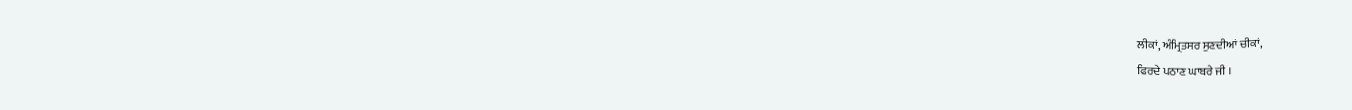ਲੀਕਾਂ, ਅੰਮ੍ਰਿਤਸਰ ਸੁਣਦੀਆਂ ਚੀਕਾਂ,
ਫਿਰਦੇ ਪਠਾਣ ਘਾਬਰੇ ਜੀ ।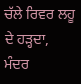ਚੱਲੇ ਰਿਵਰ ਲਹੂ ਦੇ ਹੜ੍ਹਦਾ, ਮੰਦਰ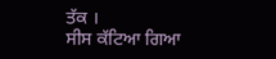ਤੱਕ ।
ਸੀਸ ਕੱਟਿਆ ਗਿਆ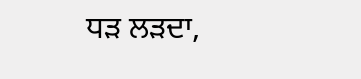ਧੜ ਲੜਦਾ,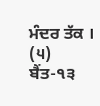ਮੰਦਰ ਤੱਕ ।
(੫)
ਬੈਂਤ-੧੩